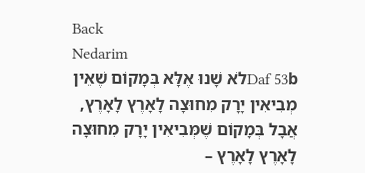Back
Nedarim
Daf 53bלֹא שָׁנוּ אֶלָּא בְּמָקוֹם שֶׁאֵין מְבִיאִין יָרָק מִחוּצָה לָאָרֶץ לָאָרֶץ, אֲבָל בְּמָקוֹם שֶׁמְּבִיאִין יָרָק מִחוּצָה לָאָרֶץ לָאָרֶץ –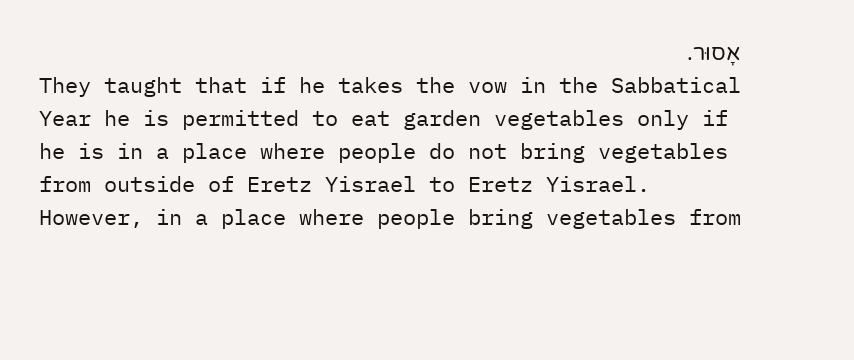אָסוּר.
They taught that if he takes the vow in the Sabbatical Year he is permitted to eat garden vegetables only if he is in a place where people do not bring vegetables from outside of Eretz Yisrael to Eretz Yisrael. However, in a place where people bring vegetables from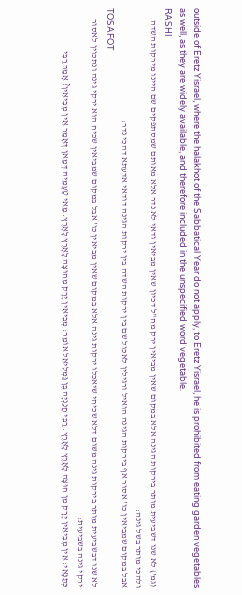outside of Eretz Yisrael, where the halakhot of the Sabbatical Year do not apply, to Eretz Yisrael, he is prohibited from eating garden vegetables as well, as they are widely available, and therefore included in the unspecified word vegetable.
RASHI
(גמ') לא שנו דשביעית מותר בירקות הגינה אלא במקום שאין מביאין ירק מח"ל דכיון שאין מביאין ודאי לא נדר אלא מאותם שמסתפקים שם היינו מירקות השדה ולהכי מותר בשל גינה:
אבל במקום שמביאין כו' אסור אף בירקות הגינה הואיל ורגילין לאכול שם בין ירקות השדה בין ירקות הגינה דודאי אדעתא דהכי נדר:
TOSAFOT
לא שנו דבשביעית מותר בירקות גינה משום דלא שכיחי שיאכלו ירקות גינה אלא במקום שאין מביאין כו' אבל במקום שמביאין שכיח הוא ירקי גינה ונתכוין לאסור ירקי גינה בשביעית:
כְּתַנָּאֵי: אֵין מְבִיאִין יָרָק מִן חוּצָה לָאָרֶץ לָאָרֶץ. רַבִּי חֲנַנְיָה בֶּן גַּמְלִיאֵל אוֹמֵר: מְבִיאִין יָרָק מִחוּצָה לָאָרֶץ לָאָרֶץ. מַאי טַעְמֵיהּ דְּמַאן דְּאָמַר אֵין מְבִיאִין? אָמַר רַבִּי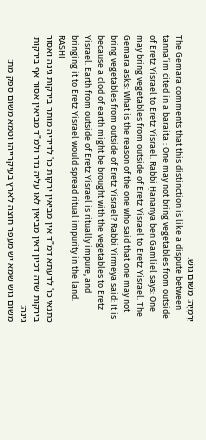יִרְמְיָה: מִשּׁוּם גּוּשׁ.
The Gemara comments that this distinction is like a dispute between tanna’im cited in a baraita : One may not bring vegetables from outside of Eretz Yisrael to Eretz Yisrael. Rabbi Ḥananya ben Gamliel says: One may bring vegetables from outside of Eretz Yisrael to Eretz Yisrael. The Gemara asks: What is the reason of the one who said that one may not bring vegetables from outside of Eretz Yisrael? Rabbi Yirmeya said: It is because a clod of earth might be brought with the vegetables to Eretz Yisrael. Earth from outside of Eretz Yisrael is ritually impure, and bringing it to Eretz Yisrael would spread ritual impurity in the land.
RASHI
כתנאי כו' לדעתא דמ"ד אין מביאין ירקות כו' לדידיה מותר בירקות גינה ואסור בירקות שדה דכיון דאין מביאין לאו עליה נדר ולמ"ד מביאין אסור אף בירקות גינה:
משום גוש שמא יש מעפר חוצה לארץ בעיקרייהו וטמא משום ספק מת: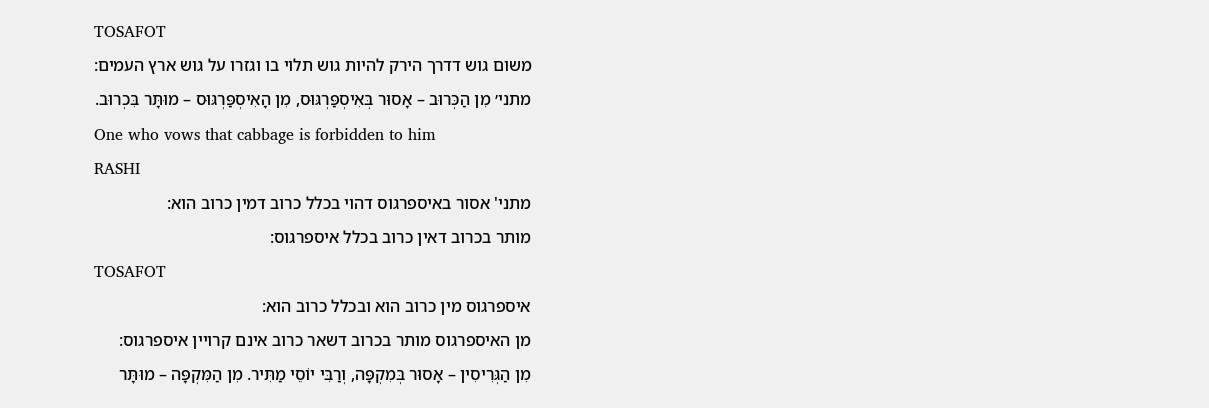TOSAFOT
משום גוש דדרך הירק להיות גוש תלוי בו וגזרו על גוש ארץ העמים:
מתני׳ מִן הַכְּרוּב – אָסוּר בְּאִיסְפַּרְגּוּס, מִן הָאִיסְפַּרְגּוּס – מוּתָּר בִּכְרוּב.
One who vows that cabbage is forbidden to him
RASHI
מתני' אסור באיספרגוס דהוי בכלל כרוב דמין כרוב הוא:
מותר בכרוב דאין כרוב בכלל איספרגוס:
TOSAFOT
איספרגוס מין כרוב הוא ובכלל כרוב הוא:
מן האיספרגוס מותר בכרוב דשאר כרוב אינם קרויין איספרגוס:
מִן הַגְּרִיסִין – אָסוּר בְּמִקְפָּה, וְרַבִּי יוֹסֵי מַתִּיר. מִן הַמִּקְפָּה – מוּתָּר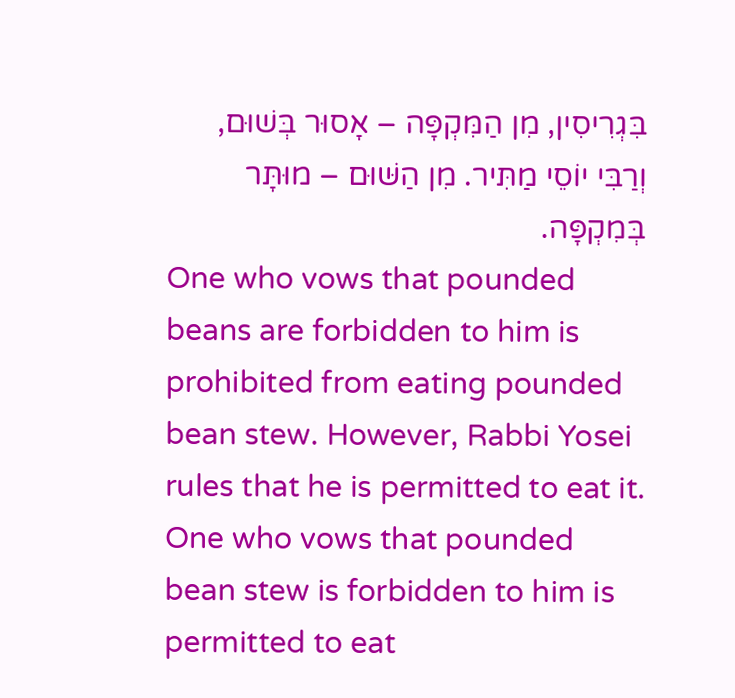בִּגְרִיסִין, מִן הַמִּקְפָּה – אָסוּר בְּשׁוּם, וְרַבִּי יוֹסֵי מַתִּיר. מִן הַשּׁוּם – מוּתָּר בְּמִקְפָּה.
One who vows that pounded beans are forbidden to him is prohibited from eating pounded bean stew. However, Rabbi Yosei rules that he is permitted to eat it. One who vows that pounded bean stew is forbidden to him is permitted to eat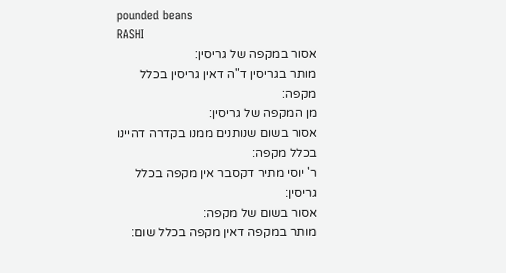pounded beans
RASHI
אסור במקפה של גריסין:
מותר בגריסין ד"ה דאין גריסין בכלל מקפה:
מן המקפה של גריסין:
אסור בשום שנותנים ממנו בקדרה דהיינו בכלל מקפה:
ר' יוסי מתיר דקסבר אין מקפה בכלל גריסין:
אסור בשום של מקפה:
מותר במקפה דאין מקפה בכלל שום: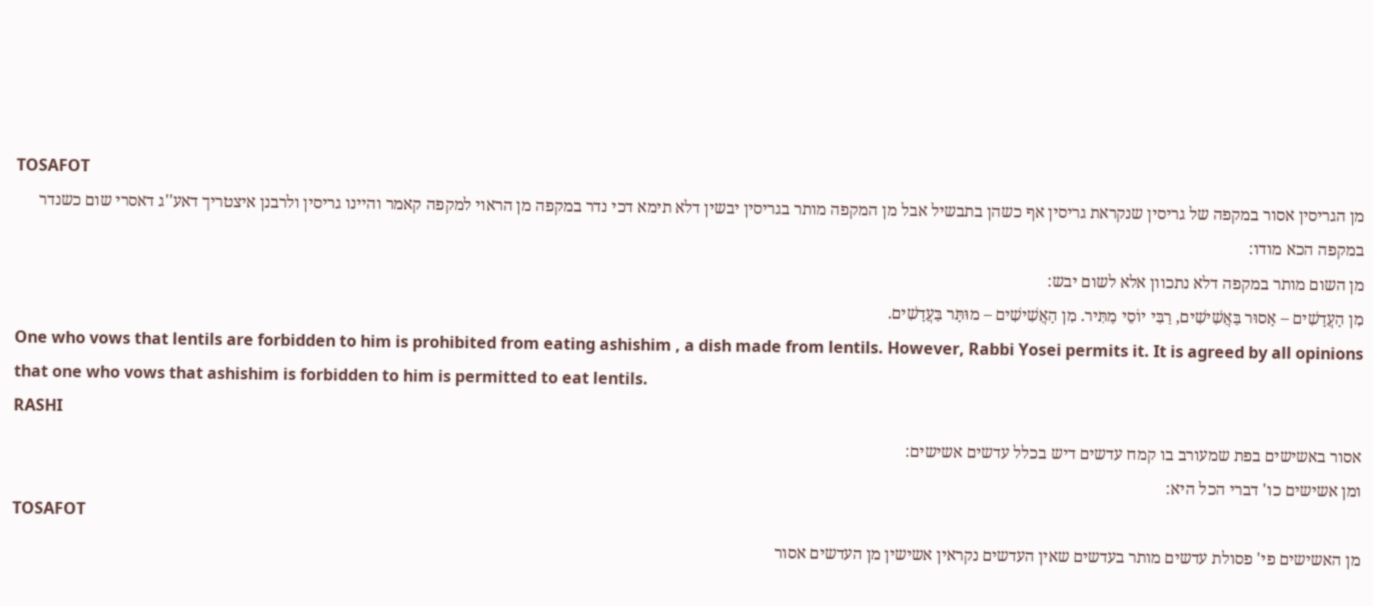TOSAFOT
מן הגריסין אסור במקפה של גריסין שנקראת גריסין אף כשהן בתבשיל אבל מן המקפה מותר בגריסין יבשין דלא תימא דכי נדר במקפה מן הראוי למקפה קאמר והיינו גריסין ולרבנן איצטריך דאע''ג דאסרי שום כשנדר במקפה הכא מודו:
מן השום מותר במקפה דלא נתכוון אלא לשום יבש:
מִן הָעֲדָשִׁים – אָסוּר בַּאֲשִׁישִׁים, רַבִּי יוֹסֵי מַתִּיר. מִן הָאֲשִׁישִׁים – מוּתָּר בַּעֲדָשִׁים.
One who vows that lentils are forbidden to him is prohibited from eating ashishim , a dish made from lentils. However, Rabbi Yosei permits it. It is agreed by all opinions that one who vows that ashishim is forbidden to him is permitted to eat lentils.
RASHI
אסור באשישים בפת שמעורב בו קמח עדשים דיש בכלל עדשים אשישים:
ומן אשישים כו' דברי הכל היא:
TOSAFOT
מן האשישים פי' פסולת עדשים מותר בעדשים שאין העדשים נקראין אשישין מן העדשים אסור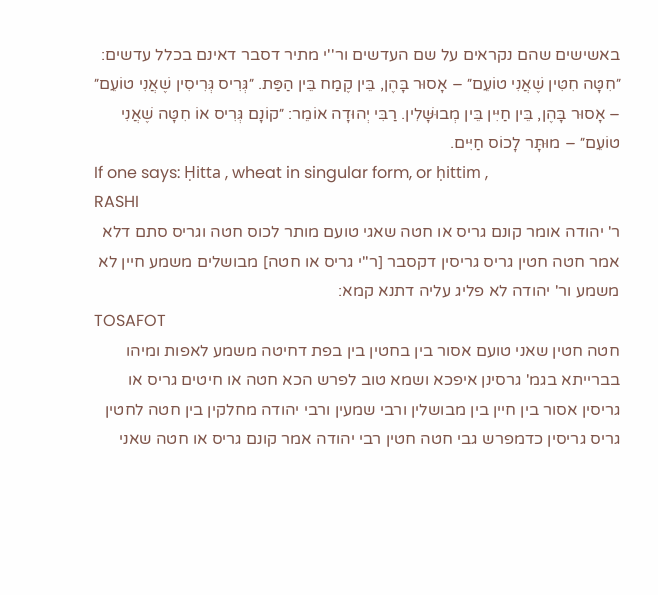באשישים שהם נקראים על שם העדשים ור''י מתיר דסבר דאינם בכלל עדשים:
״חִטָּה חִטִּין שֶׁאֲנִי טוֹעֵם״ – אָסוּר בָּהֶן, בֵּין קֶמַח בֵּין הַפַּת. ״גְּרִיס גְּרִיסִין שֶׁאֲנִי טוֹעֵם״ – אָסוּר בָּהֶן, בֵּין חַיִּין בֵּין מְבוּשָּׁלִין. רַבִּי יְהוּדָה אוֹמֵר: ״קוֹנָם גְּרִיס אוֹ חִטָּה שֶׁאֲנִי טוֹעֵם״ – מוּתָּר לָכוֹס חַיִּים.
If one says: Ḥitta , wheat in singular form, or ḥittim ,
RASHI
ר' יהודה אומר קונם גריס או חטה שאגי טועם מותר לכוס חטה וגריס סתם דלא אמר חטה חטין גריס גריסין דקסבר [ר"י גריס או חטה] מבושלים משמע חיין לא משמע ור' יהודה לא פליג עליה דתנא קמא:
TOSAFOT
חטה חטין שאני טועם אסור בין בחטין בין בפת דחיטה משמע לאפות ומיהו בברייתא בגמ' גרסינן איפכא ושמא טוב לפרש הכא חטה או חיטים גריס או גריסין אסור בין חיין בין מבושלין ורבי שמעין ורבי יהודה מחלקין בין חטה לחטין גריס גריסין כדמפרש גבי חטה חטין רבי יהודה אמר קונם גריס או חטה שאני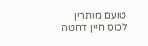טועם מותרין לכוס חיין דחטה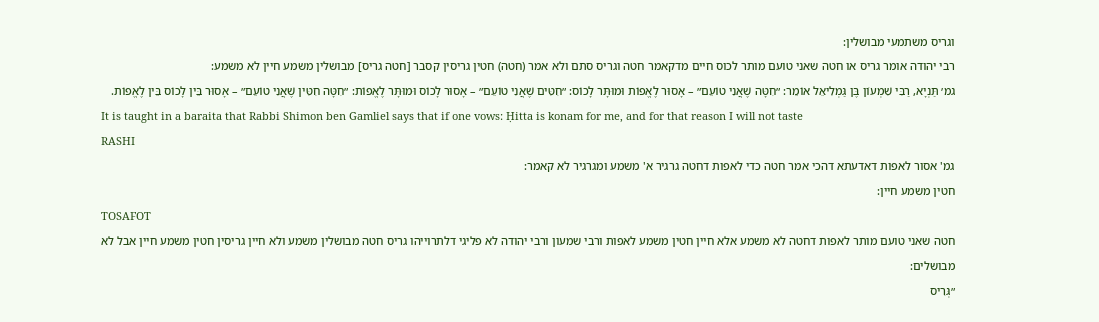וגריס משתמעי מבושלין:
רבי יהודה אומר גריס או חטה שאני טועם מותר לכוס חיים מדקאמר חטה וגריס סתם ולא אמר (חטה) חטין גריסין קסבר [חטה גריס] מבושלין משמע חיין לא משמע:
גמ׳ תַּנְיָא, רַבִּי שִׁמְעוֹן בֶּן גַּמְלִיאֵל אוֹמֵר: ״חִטָּה שֶׁאֲנִי טוֹעֵם״ – אָסוּר לֶאֱפוֹת וּמוּתָּר לָכוֹס: ״חִטִּים שֶׁאֲנִי טוֹעֵם״ – אָסוּר לָכוֹס וּמוּתָּר לֶאֱפוֹת: ״חִטָּה חִטִּין שֶׁאֲנִי טוֹעֵם״ – אָסוּר בֵּין לָכוֹס בֵּין לֶאֱפוֹת.
It is taught in a baraita that Rabbi Shimon ben Gamliel says that if one vows: Ḥitta is konam for me, and for that reason I will not taste
RASHI
גמ' אסור לאפות דאדעתא דהכי אמר חטה כדי לאפות דחטה גרגיר א' משמע ומגרגיר לא קאמר:
חטין משמע חיין:
TOSAFOT
חטה שאני טועם מותר לאפות דחטה לא משמע אלא חיין חטין משמע לאפות ורבי שמעון ורבי יהודה לא פליגי דלתרוייהו גריס חטה מבושלין משמע ולא חיין גריסין חטין משמע חיין אבל לא מבושלים:
״גְּרִיס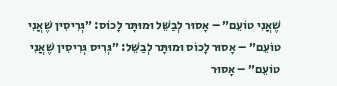שֶׁאֲנִי טוֹעֵם״ – אָסוּר לְבַשֵּׁל וּמוּתָּר לָכוֹס: ״גְּרִיסִין שֶׁאֲנִי טוֹעֵם״ – אָסוּר לָכוֹס וּמוּתָּר לְבַשֵּׁל: ״גְּרִיס גְּרִיסִין שֶׁאֲנִי טוֹעֵם״ – אָסוּר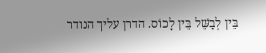בֵּין לְבַשֵּׁל בֵּין לָכוֹס. הדרן עליך הנודר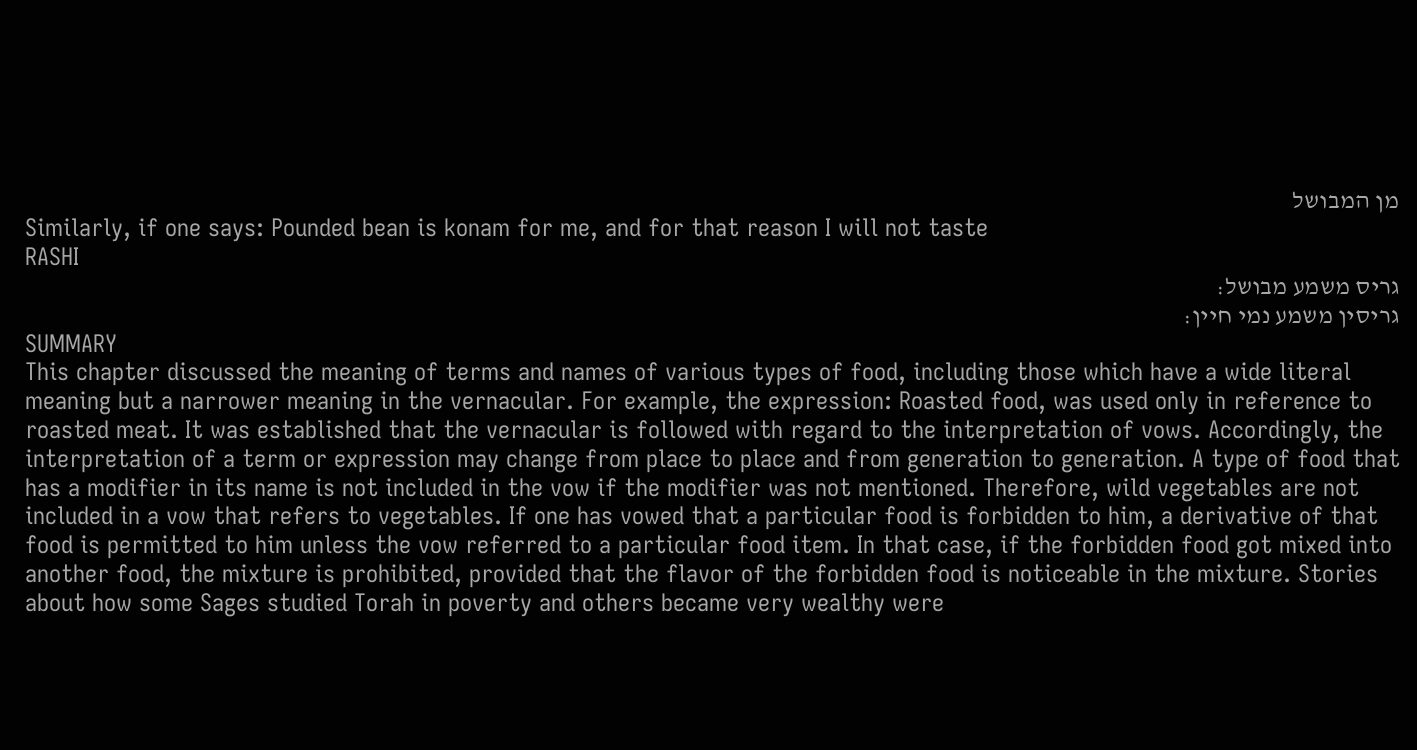מן המבושל
Similarly, if one says: Pounded bean is konam for me, and for that reason I will not taste
RASHI
גריס משמע מבושל:
גריסין משמע נמי חיין:
SUMMARY
This chapter discussed the meaning of terms and names of various types of food, including those which have a wide literal meaning but a narrower meaning in the vernacular. For example, the expression: Roasted food, was used only in reference to roasted meat. It was established that the vernacular is followed with regard to the interpretation of vows. Accordingly, the interpretation of a term or expression may change from place to place and from generation to generation. A type of food that has a modifier in its name is not included in the vow if the modifier was not mentioned. Therefore, wild vegetables are not included in a vow that refers to vegetables. If one has vowed that a particular food is forbidden to him, a derivative of that food is permitted to him unless the vow referred to a particular food item. In that case, if the forbidden food got mixed into another food, the mixture is prohibited, provided that the flavor of the forbidden food is noticeable in the mixture. Stories about how some Sages studied Torah in poverty and others became very wealthy were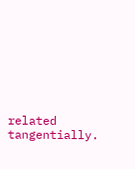related tangentially.